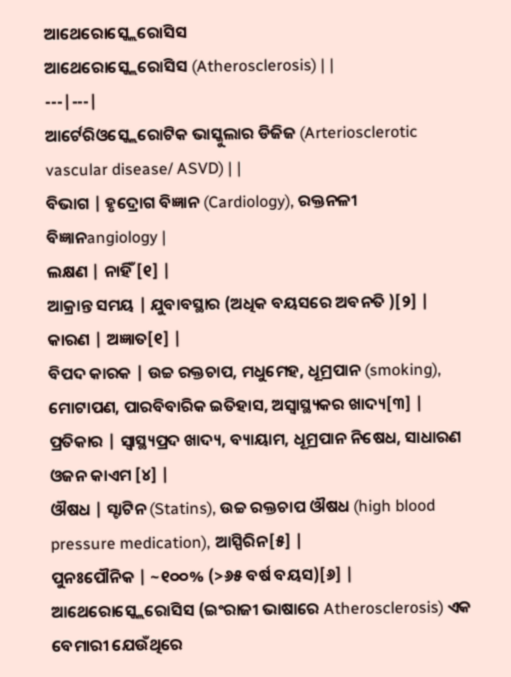ଆଥେରୋସ୍କ୍ଲେରୋସିସ
ଆଥେରୋସ୍କ୍ଲେରୋସିସ (Atherosclerosis) | |
---|---|
ଆର୍ଟେରିଓସ୍କ୍ଲେରୋଟିକ ଭାସ୍କୁଲାର ଡିଜିଜ (Arteriosclerotic vascular disease/ ASVD) | |
ବିଭାଗ | ହୃଦ୍ରୋଗ ବିଜ୍ଞାନ (Cardiology), ରକ୍ତନଳୀ ବିଜ୍ଞାନangiology |
ଲକ୍ଷଣ | ନାହିଁ[୧] |
ଆକ୍ରାନ୍ତ ସମୟ | ଯୁବାବସ୍ଥାର (ଅଧିକ ବୟସରେ ଅବନତି )[୨] |
କାରଣ | ଅଜ୍ଞାତ[୧] |
ବିପଦ କାରକ | ଉଚ୍ଚ ରକ୍ତଚାପ, ମଧୁମେହ, ଧୂମ୍ରପାନ (smoking), ମୋଟାପଣ, ପାରବିବାରିକ ଇତିହାସ, ଅସ୍ୱାସ୍ଥ୍ୟକର ଖାଦ୍ୟ[୩] |
ପ୍ରତିକାର | ସ୍ୱାସ୍ଥ୍ୟପ୍ରଦ ଖାଦ୍ୟ, ବ୍ୟାୟାମ, ଧୂମ୍ରପାନ ନିଷେଧ, ସାଧାରଣ ଓଜନ କାଏମ [୪] |
ଔଷଧ | ସ୍ଟାଟିନ (Statins), ଉଚ୍ଚ ରକ୍ତଚାପ ଔଷଧ (high blood pressure medication), ଆସ୍ପିରିନ[୫] |
ପୁନଃପୌନିକ | ~୧୦୦% (>୬୫ ବର୍ଷ ବୟସ)[୬] |
ଆଥେରୋସ୍କ୍ଲେରୋସିସ (ଇଂରାଜୀ ଭାଷାରେ Atherosclerosis) ଏକ ବେମାରୀ ଯେଉଁଥିରେ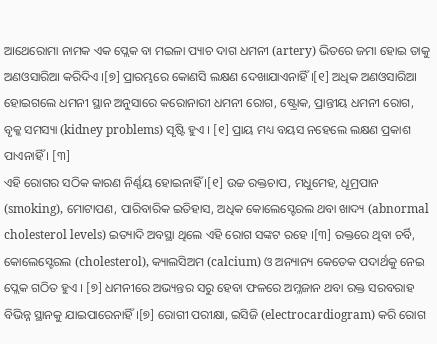ଆଥେରୋମା ନାମକ ଏକ ପ୍ଲେକ ବା ମଇଳା ପ୍ୟାଚ ଦାଗ ଧମନୀ (artery) ଭିତରେ ଜମା ହୋଇ ତାକୁ ଅଣଓସାରିଆ କରିଦିଏ ।[୭] ପ୍ରାରମ୍ଭରେ କୋଣସି ଲକ୍ଷଣ ଦେଖାଯାଏନାହିଁ ।[୧] ଅଧିକ ଅଣଓସାରିଆ ହୋଇଗଲେ ଧମନୀ ସ୍ଥାନ ଅନୁସାରେ କରୋନାରୀ ଧମନୀ ରୋଗ, ଷ୍ଟ୍ରୋକ, ପ୍ରାନ୍ତୀୟ ଧମନୀ ରୋଗ, ବୃକ୍କ ସମସ୍ୟା (kidney problems) ସୃଷ୍ଟି ହୁଏ । [୧] ପ୍ରାୟ ମଧ୍ୟ ବୟସ ନହେଲେ ଲକ୍ଷଣ ପ୍ରକାଶ ପାଏନାହିଁ । [୩]
ଏହି ରୋଗର ସଠିକ କାରଣ ନିର୍ଣ୍ଣୟ ହୋଇନାହିଁ ।[୧] ଉଚ୍ଚ ରକ୍ତଚାପ, ମଧୁମେହ, ଧୂମ୍ରପାନ (smoking), ମୋଟାପଣ, ପାରିବାରିକ ଇତିହାସ, ଅଧିକ କୋଲେସ୍ଟେରଲ ଥବା ଖାଦ୍ୟ (abnormal cholesterol levels) ଇତ୍ୟାଦି ଅବସ୍ଥା ଥିଲେ ଏହି ରୋଗ ସଙ୍କଟ ରହେ ।[୩] ରକ୍ତରେ ଥିବା ଚର୍ବି, କୋଲେସ୍ଟେରଲ (cholesterol), କ୍ୟାଲସିଅମ (calcium) ଓ ଅନ୍ୟାନ୍ୟ କେତେକ ପଦାର୍ଥକୁ ନେଇ ପ୍ଲେକ ଗଠିତ ହୁଏ । [୭] ଧମନୀରେ ଅଭ୍ୟନ୍ତର ସରୁ ହେବା ଫଳରେ ଅମ୍ଳଜାନ ଥବା ରକ୍ତ ସରବରାହ ବିଭିନ୍ନ ସ୍ଥାନକୁ ଯାଇପାରେନାହିଁ ।[୭] ରୋଗୀ ପରୀକ୍ଷା, ଇସିଜି (electrocardiogram) କରି ରୋଗ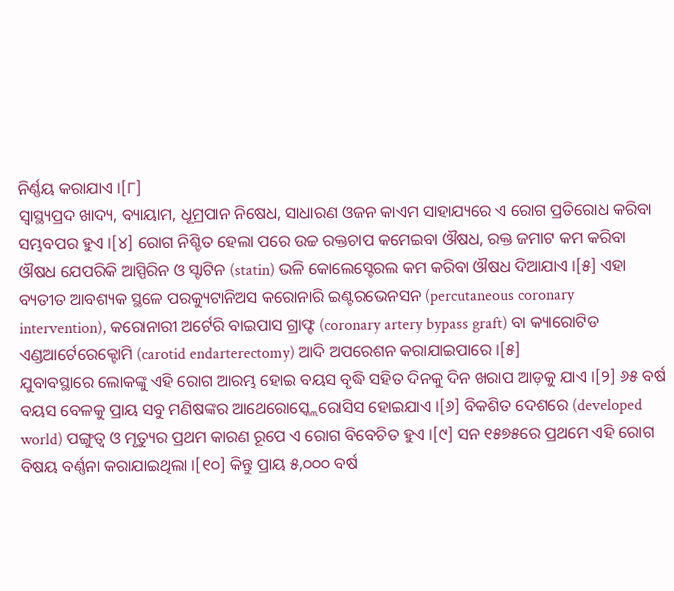ନିର୍ଣ୍ଣୟ କରାଯାଏ ।[୮]
ସ୍ୱାସ୍ଥ୍ୟପ୍ରଦ ଖାଦ୍ୟ, ବ୍ୟାୟାମ, ଧୂମ୍ରପାନ ନିଷେଧ, ସାଧାରଣ ଓଜନ କାଏମ ସାହାଯ୍ୟରେ ଏ ରୋଗ ପ୍ରତିରୋଧ କରିବା ସମ୍ଭବପର ହୁଏ ।[୪] ରୋଗ ନିଶ୍ଚିତ ହେଲା ପରେ ଉଚ୍ଚ ରକ୍ତଚାପ କମେଇବା ଔଷଧ, ରକ୍ତ ଜମାଟ କମ କରିବା ଔଷଧ ଯେପରିକି ଆସ୍ପିରିନ ଓ ସ୍ଟାଟିନ (statin) ଭଳି କୋଲେସ୍ଟେରଲ କମ କରିବା ଔଷଧ ଦିଆଯାଏ ।[୫] ଏହା ବ୍ୟତୀତ ଆବଶ୍ୟକ ସ୍ଥଳେ ପରକ୍ୟୁଟାନିଅସ କରୋନାରି ଇଣ୍ଟରଭେନସନ (percutaneous coronary intervention), କରୋନାରୀ ଅର୍ଟେରି ବାଇପାସ ଗ୍ରାଫ୍ଟ (coronary artery bypass graft) ବା କ୍ୟାରୋଟିଡ ଏଣ୍ଡଆର୍ଟେରେକ୍ଟୋମି (carotid endarterectomy) ଆଦି ଅପରେଶନ କରାଯାଇପାରେ ।[୫]
ଯୁବାବସ୍ଥାରେ ଲୋକଙ୍କୁ ଏହି ରୋଗ ଆରମ୍ଭ ହୋଇ ବୟସ ବୃଦ୍ଧି ସହିତ ଦିନକୁ ଦିନ ଖରାପ ଆଡ଼କୁ ଯାଏ ।[୨] ୬୫ ବର୍ଷ ବୟସ ବେଳକୁ ପ୍ରାୟ ସବୁ ମଣିଷଙ୍କର ଆଥେରୋସ୍କ୍ଲେରୋସିସ ହୋଇଯାଏ ।[୬] ବିକଶିତ ଦେଶରେ (developed world) ପଙ୍ଗୁତ୍ୱ ଓ ମୃତ୍ୟୁର ପ୍ରଥମ କାରଣ ରୂପେ ଏ ରୋଗ ବିବେଚିତ ହୁଏ ।[୯] ସନ ୧୫୭୫ରେ ପ୍ରଥମେ ଏହି ରୋଗ ବିଷୟ ବର୍ଣ୍ଣନା କରାଯାଇଥିଲା ।[୧୦] କିନ୍ତୁ ପ୍ରାୟ ୫,୦୦୦ ବର୍ଷ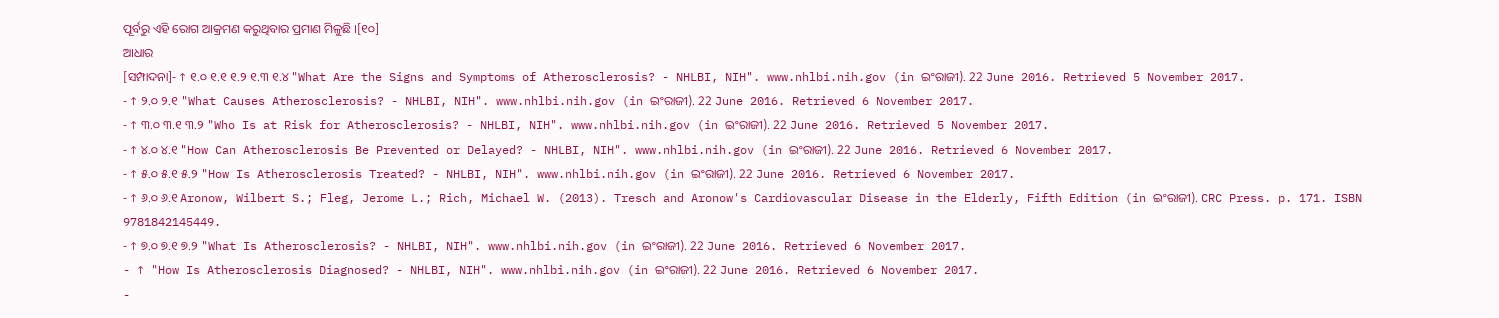ପୂର୍ବରୁ ଏହି ରୋଗ ଆକ୍ରମଣ କରୁଥିବାର ପ୍ରମାଣ ମିଳୁଛି ।[୧୦]
ଆଧାର
[ସମ୍ପାଦନା]- ↑ ୧.୦ ୧.୧ ୧.୨ ୧.୩ ୧.୪ "What Are the Signs and Symptoms of Atherosclerosis? - NHLBI, NIH". www.nhlbi.nih.gov (in ଇଂରାଜୀ). 22 June 2016. Retrieved 5 November 2017.
- ↑ ୨.୦ ୨.୧ "What Causes Atherosclerosis? - NHLBI, NIH". www.nhlbi.nih.gov (in ଇଂରାଜୀ). 22 June 2016. Retrieved 6 November 2017.
- ↑ ୩.୦ ୩.୧ ୩.୨ "Who Is at Risk for Atherosclerosis? - NHLBI, NIH". www.nhlbi.nih.gov (in ଇଂରାଜୀ). 22 June 2016. Retrieved 5 November 2017.
- ↑ ୪.୦ ୪.୧ "How Can Atherosclerosis Be Prevented or Delayed? - NHLBI, NIH". www.nhlbi.nih.gov (in ଇଂରାଜୀ). 22 June 2016. Retrieved 6 November 2017.
- ↑ ୫.୦ ୫.୧ ୫.୨ "How Is Atherosclerosis Treated? - NHLBI, NIH". www.nhlbi.nih.gov (in ଇଂରାଜୀ). 22 June 2016. Retrieved 6 November 2017.
- ↑ ୬.୦ ୬.୧ Aronow, Wilbert S.; Fleg, Jerome L.; Rich, Michael W. (2013). Tresch and Aronow's Cardiovascular Disease in the Elderly, Fifth Edition (in ଇଂରାଜୀ). CRC Press. p. 171. ISBN 9781842145449.
- ↑ ୭.୦ ୭.୧ ୭.୨ "What Is Atherosclerosis? - NHLBI, NIH". www.nhlbi.nih.gov (in ଇଂରାଜୀ). 22 June 2016. Retrieved 6 November 2017.
- ↑ "How Is Atherosclerosis Diagnosed? - NHLBI, NIH". www.nhlbi.nih.gov (in ଇଂରାଜୀ). 22 June 2016. Retrieved 6 November 2017.
-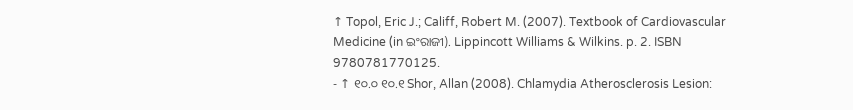↑ Topol, Eric J.; Califf, Robert M. (2007). Textbook of Cardiovascular Medicine (in ଇଂରାଜୀ). Lippincott Williams & Wilkins. p. 2. ISBN 9780781770125.
- ↑ ୧୦.୦ ୧୦.୧ Shor, Allan (2008). Chlamydia Atherosclerosis Lesion: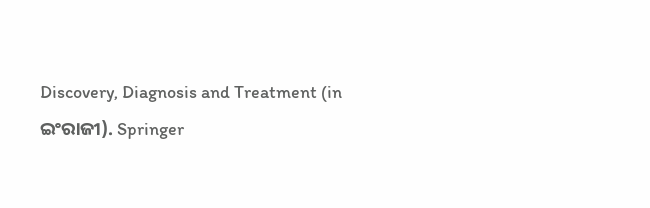Discovery, Diagnosis and Treatment (in ଇଂରାଜୀ). Springer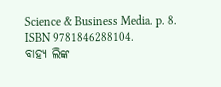Science & Business Media. p. 8. ISBN 9781846288104.
ବାହ୍ୟ ଲିଙ୍କ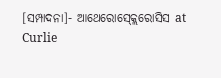[ସମ୍ପାଦନା]- ଆଥେରୋସ୍କ୍ଲେରୋସିସ at Curlie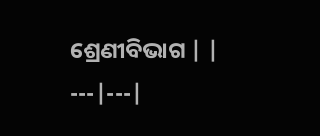ଶ୍ରେଣୀବିଭାଗ | |
---|---|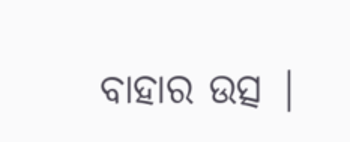ବାହାର ଉତ୍ସ |